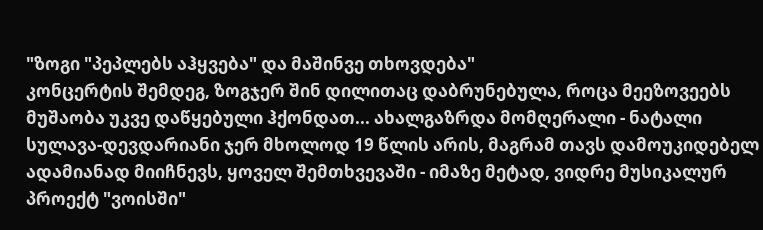"ზოგი "პეპლებს აჰყვება" და მაშინვე თხოვდება"
კონცერტის შემდეგ, ზოგჯერ შინ დილითაც დაბრუნებულა, როცა მეეზოვეებს მუშაობა უკვე დაწყებული ჰქონდათ... ახალგაზრდა მომღერალი - ნატალი სულავა-დევდარიანი ჯერ მხოლოდ 19 წლის არის, მაგრამ თავს დამოუკიდებელ ადამიანად მიიჩნევს, ყოველ შემთხვევაში - იმაზე მეტად, ვიდრე მუსიკალურ პროექტ "ვოისში"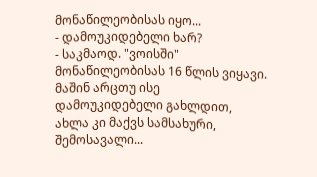მონაწილეობისას იყო...
- დამოუკიდებელი ხარ?
- საკმაოდ. "ვოისში" მონაწილეობისას 16 წლის ვიყავი. მაშინ არცთუ ისე დამოუკიდებელი გახლდით, ახლა კი მაქვს სამსახური, შემოსავალი...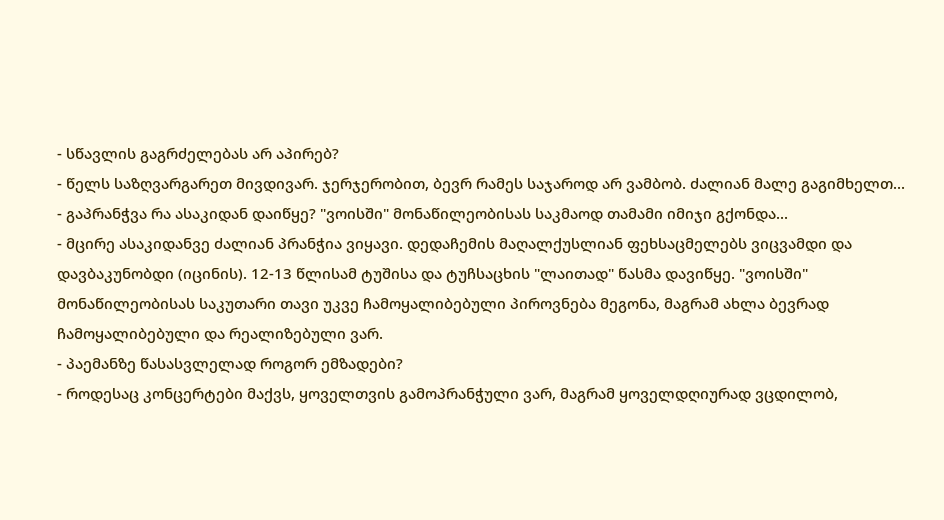- სწავლის გაგრძელებას არ აპირებ?
- წელს საზღვარგარეთ მივდივარ. ჯერჯერობით, ბევრ რამეს საჯაროდ არ ვამბობ. ძალიან მალე გაგიმხელთ...
- გაპრანჭვა რა ასაკიდან დაიწყე? "ვოისში" მონაწილეობისას საკმაოდ თამამი იმიჯი გქონდა...
- მცირე ასაკიდანვე ძალიან პრანჭია ვიყავი. დედაჩემის მაღალქუსლიან ფეხსაცმელებს ვიცვამდი და დავბაკუნობდი (იცინის). 12-13 წლისამ ტუშისა და ტუჩსაცხის "ლაითად" წასმა დავიწყე. "ვოისში" მონაწილეობისას საკუთარი თავი უკვე ჩამოყალიბებული პიროვნება მეგონა, მაგრამ ახლა ბევრად ჩამოყალიბებული და რეალიზებული ვარ.
- პაემანზე წასასვლელად როგორ ემზადები?
- როდესაც კონცერტები მაქვს, ყოველთვის გამოპრანჭული ვარ, მაგრამ ყოველდღიურად ვცდილობ,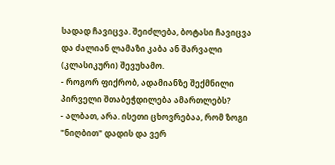სადად ჩავიცვა. შეიძლება, ბოტასი ჩავიცვა და ძალიან ლამაზი კაბა ან შარვალი (კლასიკური) შევუხამო.
- როგორ ფიქრობ, ადამიანზე შექმნილი პირველი შთაბეჭდილება ამართლებს?
- ალბათ, არა. ისეთი ცხოვრებაა, რომ ზოგი "ნიღბით" დადის და ვერ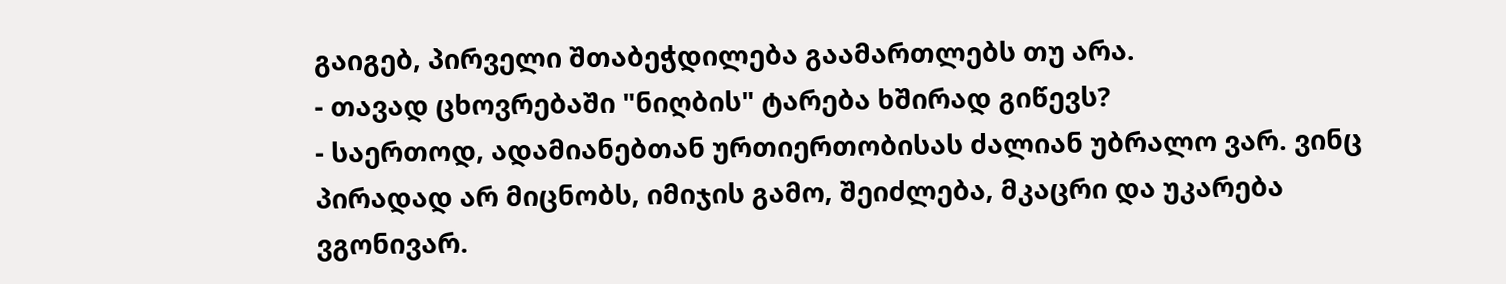გაიგებ, პირველი შთაბეჭდილება გაამართლებს თუ არა.
- თავად ცხოვრებაში "ნიღბის" ტარება ხშირად გიწევს?
- საერთოდ, ადამიანებთან ურთიერთობისას ძალიან უბრალო ვარ. ვინც პირადად არ მიცნობს, იმიჯის გამო, შეიძლება, მკაცრი და უკარება ვგონივარ.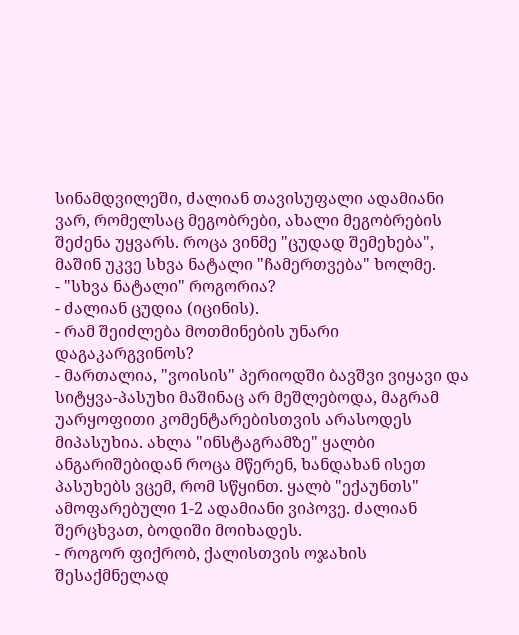სინამდვილეში, ძალიან თავისუფალი ადამიანი ვარ, რომელსაც მეგობრები, ახალი მეგობრების შეძენა უყვარს. როცა ვინმე "ცუდად შემეხება", მაშინ უკვე სხვა ნატალი "ჩამერთვება" ხოლმე.
- "სხვა ნატალი" როგორია?
- ძალიან ცუდია (იცინის).
- რამ შეიძლება მოთმინების უნარი დაგაკარგვინოს?
- მართალია, "ვოისის" პერიოდში ბავშვი ვიყავი და სიტყვა-პასუხი მაშინაც არ მეშლებოდა, მაგრამ უარყოფითი კომენტარებისთვის არასოდეს მიპასუხია. ახლა "ინსტაგრამზე" ყალბი ანგარიშებიდან როცა მწერენ, ხანდახან ისეთ პასუხებს ვცემ, რომ სწყინთ. ყალბ "ექაუნთს" ამოფარებული 1-2 ადამიანი ვიპოვე. ძალიან შერცხვათ, ბოდიში მოიხადეს.
- როგორ ფიქრობ, ქალისთვის ოჯახის შესაქმნელად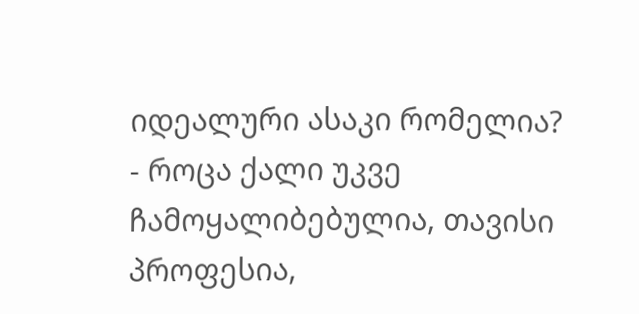იდეალური ასაკი რომელია?
- როცა ქალი უკვე ჩამოყალიბებულია, თავისი პროფესია,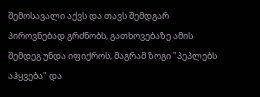შემოსავალი აქვს და თავს შემდგარ პიროვნებად გრძნობს, გათხოვებაზე ამის შემდეგ უნდა იფიქროს, მაგრამ ზოგი "პეპლებს აჰყვება" და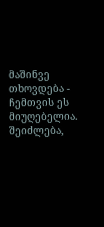მაშინვე თხოვდება - ჩემთვის ეს მიუღებელია. შეიძლება,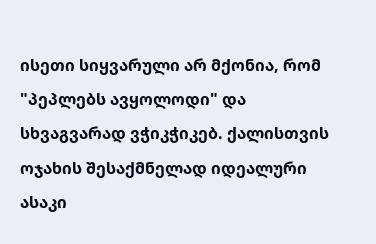ისეთი სიყვარული არ მქონია, რომ "პეპლებს ავყოლოდი" და სხვაგვარად ვჭიკჭიკებ. ქალისთვის ოჯახის შესაქმნელად იდეალური ასაკი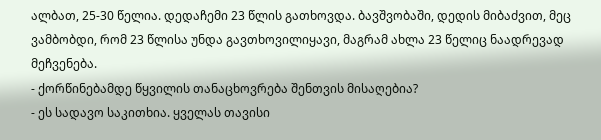ალბათ, 25-30 წელია. დედაჩემი 23 წლის გათხოვდა. ბავშვობაში, დედის მიბაძვით, მეც ვამბობდი, რომ 23 წლისა უნდა გავთხოვილიყავი, მაგრამ ახლა 23 წელიც ნაადრევად მეჩვენება.
- ქორწინებამდე წყვილის თანაცხოვრება შენთვის მისაღებია?
- ეს სადავო საკითხია. ყველას თავისი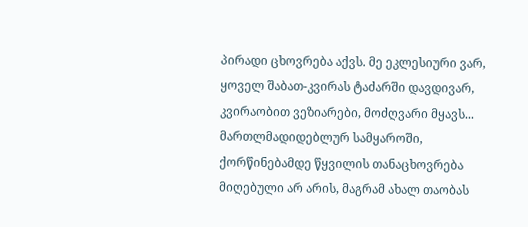პირადი ცხოვრება აქვს. მე ეკლესიური ვარ, ყოველ შაბათ-კვირას ტაძარში დავდივარ, კვირაობით ვეზიარები, მოძღვარი მყავს... მართლმადიდებლურ სამყაროში, ქორწინებამდე წყვილის თანაცხოვრება მიღებული არ არის, მაგრამ ახალ თაობას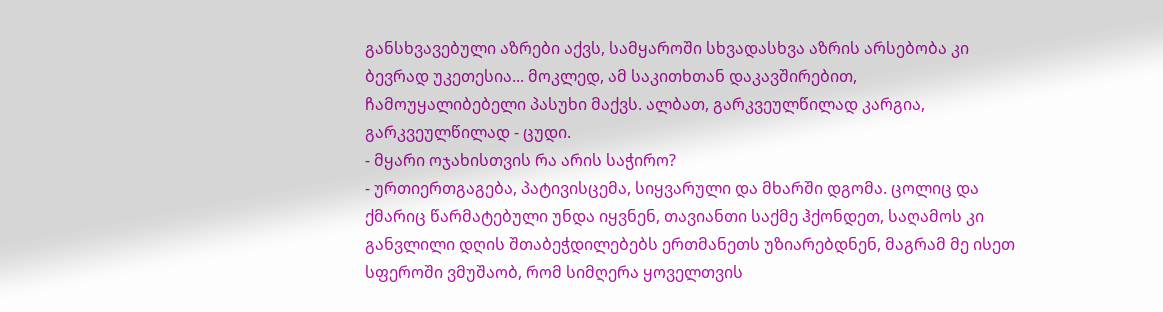განსხვავებული აზრები აქვს, სამყაროში სხვადასხვა აზრის არსებობა კი ბევრად უკეთესია... მოკლედ, ამ საკითხთან დაკავშირებით, ჩამოუყალიბებელი პასუხი მაქვს. ალბათ, გარკვეულწილად კარგია, გარკვეულწილად - ცუდი.
- მყარი ოჯახისთვის რა არის საჭირო?
- ურთიერთგაგება, პატივისცემა, სიყვარული და მხარში დგომა. ცოლიც და ქმარიც წარმატებული უნდა იყვნენ, თავიანთი საქმე ჰქონდეთ, საღამოს კი განვლილი დღის შთაბეჭდილებებს ერთმანეთს უზიარებდნენ, მაგრამ მე ისეთ სფეროში ვმუშაობ, რომ სიმღერა ყოველთვის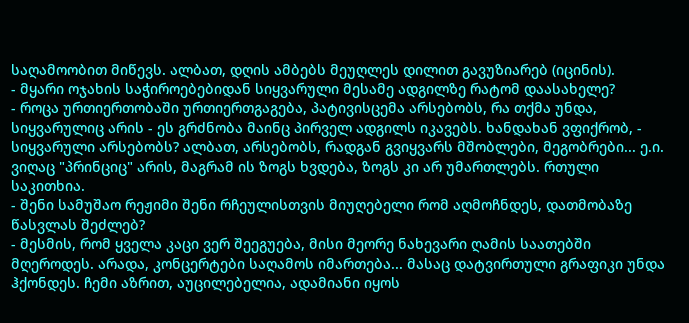საღამოობით მიწევს. ალბათ, დღის ამბებს მეუღლეს დილით გავუზიარებ (იცინის).
- მყარი ოჯახის საჭიროებებიდან სიყვარული მესამე ადგილზე რატომ დაასახელე?
- როცა ურთიერთობაში ურთიერთგაგება, პატივისცემა არსებობს, რა თქმა უნდა, სიყვარულიც არის - ეს გრძნობა მაინც პირველ ადგილს იკავებს. ხანდახან ვფიქრობ, - სიყვარული არსებობს? ალბათ, არსებობს, რადგან გვიყვარს მშობლები, მეგობრები... ე.ი. ვიღაც "პრინციც" არის, მაგრამ ის ზოგს ხვდება, ზოგს კი არ უმართლებს. რთული საკითხია.
- შენი სამუშაო რეჟიმი შენი რჩეულისთვის მიუღებელი რომ აღმოჩნდეს, დათმობაზე წასვლას შეძლებ?
- მესმის, რომ ყველა კაცი ვერ შეეგუება, მისი მეორე ნახევარი ღამის საათებში მღეროდეს. არადა, კონცერტები საღამოს იმართება... მასაც დატვირთული გრაფიკი უნდა ჰქონდეს. ჩემი აზრით, აუცილებელია, ადამიანი იყოს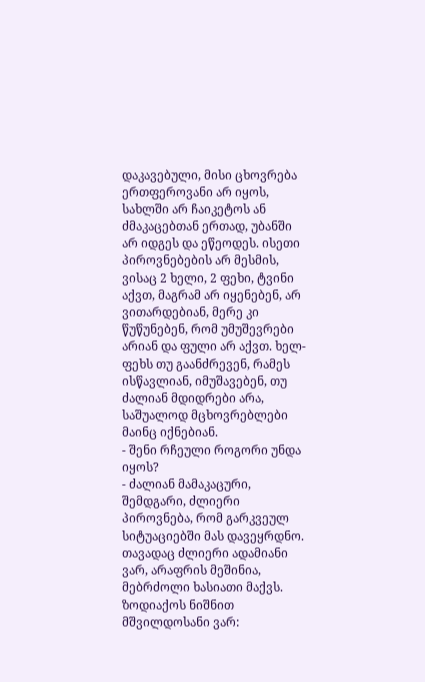დაკავებული, მისი ცხოვრება ერთფეროვანი არ იყოს, სახლში არ ჩაიკეტოს ან ძმაკაცებთან ერთად, უბანში არ იდგეს და ეწეოდეს. ისეთი პიროვნებების არ მესმის, ვისაც 2 ხელი, 2 ფეხი, ტვინი აქვთ, მაგრამ არ იყენებენ, არ ვითარდებიან, მერე კი წუწუნებენ, რომ უმუშევრები არიან და ფული არ აქვთ. ხელ-ფეხს თუ გაანძრევენ, რამეს ისწავლიან, იმუშავებენ, თუ ძალიან მდიდრები არა, საშუალოდ მცხოვრებლები მაინც იქნებიან.
- შენი რჩეული როგორი უნდა იყოს?
- ძალიან მამაკაცური, შემდგარი, ძლიერი პიროვნება, რომ გარკვეულ სიტუაციებში მას დავეყრდნო. თავადაც ძლიერი ადამიანი ვარ, არაფრის მეშინია, მებრძოლი ხასიათი მაქვს. ზოდიაქოს ნიშნით მშვილდოსანი ვარ: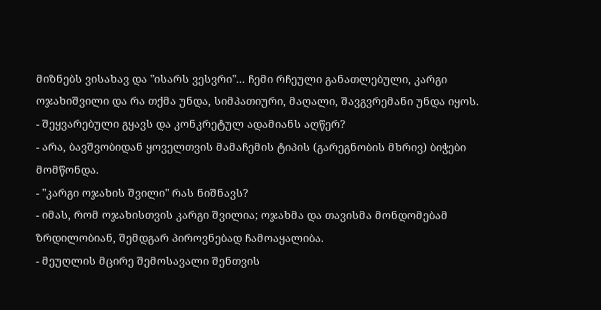მიზნებს ვისახავ და "ისარს ვესვრი"... ჩემი რჩეული განათლებული, კარგი ოჯახიშვილი და რა თქმა უნდა, სიმპათიური, მაღალი, შავგვრემანი უნდა იყოს.
- შეყვარებული გყავს და კონკრეტულ ადამიანს აღწერ?
- არა, ბავშვობიდან ყოველთვის მამაჩემის ტიპის (გარეგნობის მხრივ) ბიჭები მომწონდა.
- "კარგი ოჯახის შვილი" რას ნიშნავს?
- იმას, რომ ოჯახისთვის კარგი შვილია; ოჯახმა და თავისმა მონდომებამ ზრდილობიან, შემდგარ პიროვნებად ჩამოაყალიბა.
- მეუღლის მცირე შემოსავალი შენთვის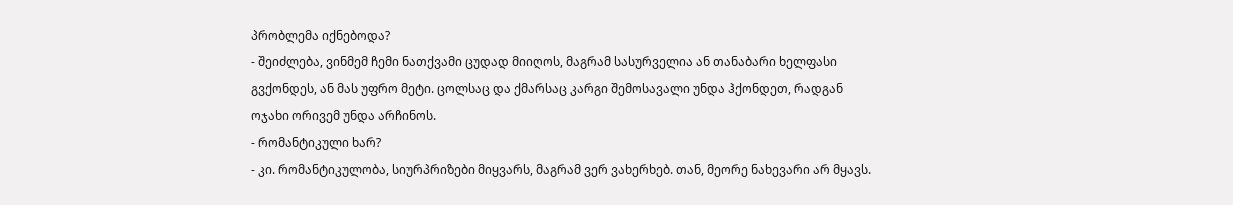პრობლემა იქნებოდა?
- შეიძლება, ვინმემ ჩემი ნათქვამი ცუდად მიიღოს, მაგრამ სასურველია ან თანაბარი ხელფასი გვქონდეს, ან მას უფრო მეტი. ცოლსაც და ქმარსაც კარგი შემოსავალი უნდა ჰქონდეთ, რადგან ოჯახი ორივემ უნდა არჩინოს.
- რომანტიკული ხარ?
- კი. რომანტიკულობა, სიურპრიზები მიყვარს, მაგრამ ვერ ვახერხებ. თან, მეორე ნახევარი არ მყავს.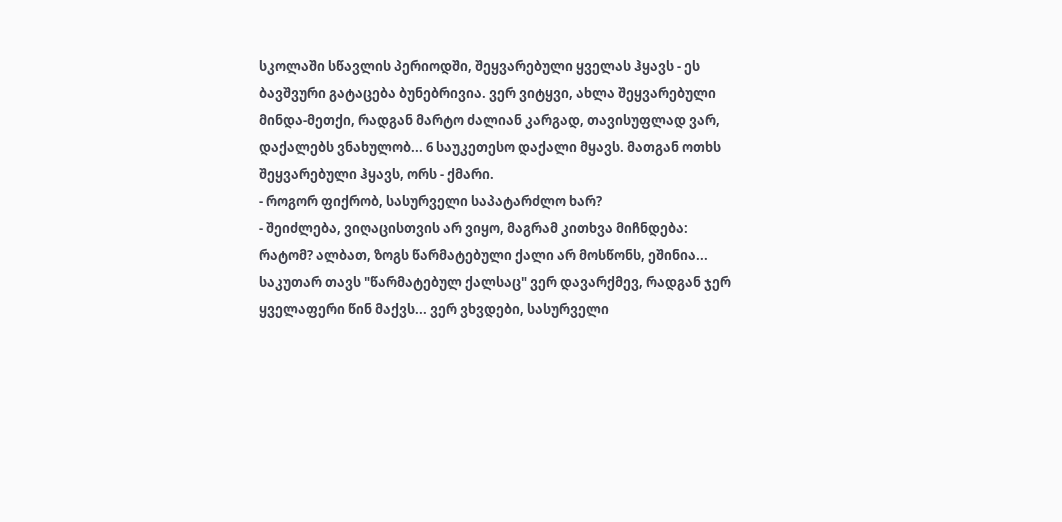სკოლაში სწავლის პერიოდში, შეყვარებული ყველას ჰყავს - ეს ბავშვური გატაცება ბუნებრივია. ვერ ვიტყვი, ახლა შეყვარებული მინდა-მეთქი, რადგან მარტო ძალიან კარგად, თავისუფლად ვარ, დაქალებს ვნახულობ... 6 საუკეთესო დაქალი მყავს. მათგან ოთხს შეყვარებული ჰყავს, ორს - ქმარი.
- როგორ ფიქრობ, სასურველი საპატარძლო ხარ?
- შეიძლება, ვიღაცისთვის არ ვიყო, მაგრამ კითხვა მიჩნდება: რატომ? ალბათ, ზოგს წარმატებული ქალი არ მოსწონს, ეშინია... საკუთარ თავს "წარმატებულ ქალსაც" ვერ დავარქმევ, რადგან ჯერ ყველაფერი წინ მაქვს... ვერ ვხვდები, სასურველი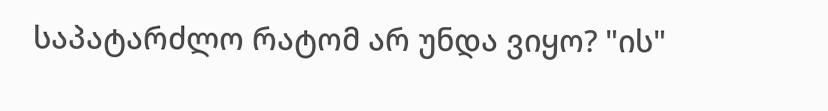საპატარძლო რატომ არ უნდა ვიყო? "ის"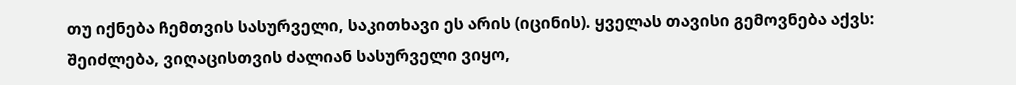თუ იქნება ჩემთვის სასურველი, საკითხავი ეს არის (იცინის). ყველას თავისი გემოვნება აქვს: შეიძლება, ვიღაცისთვის ძალიან სასურველი ვიყო,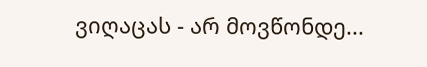ვიღაცას - არ მოვწონდე...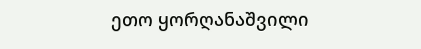ეთო ყორღანაშვილი